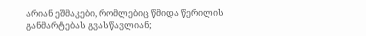არიან ეშმაკები, რომლებიც წმიდა წერილის განმარტებას გვასწავლიან;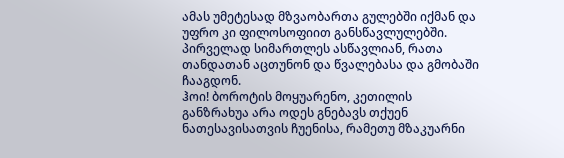ამას უმეტესად მზვაობართა გულებში იქმან და უფრო კი ფილოსოფიით განსწავლულებში. პირველად სიმართლეს ასწავლიან, რათა თანდათან აცთუნონ და წვალებასა და გმობაში ჩააგდონ.
ჰოი! ბოროტის მოყუარენო, კეთილის განზრახუა არა ოდეს გნებავს თქუენ ნათესავისათვის ჩუენისა, რამეთუ მზაკუარნი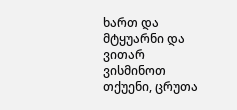ხართ და მტყუარნი და ვითარ ვისმინოთ თქუენი, ცრუთა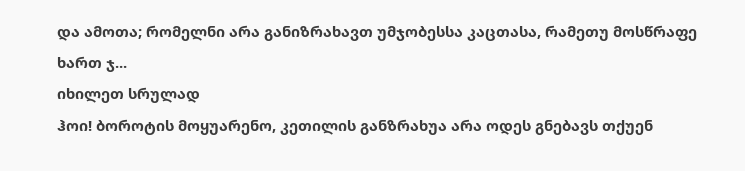და ამოთა; რომელნი არა განიზრახავთ უმჯობესსა კაცთასა, რამეთუ მოსწრაფე ხართ ჯ...
იხილეთ სრულად
ჰოი! ბოროტის მოყუარენო, კეთილის განზრახუა არა ოდეს გნებავს თქუენ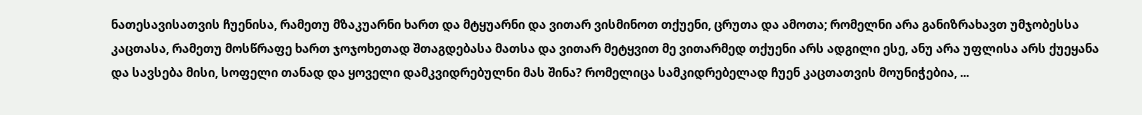ნათესავისათვის ჩუენისა, რამეთუ მზაკუარნი ხართ და მტყუარნი და ვითარ ვისმინოთ თქუენი, ცრუთა და ამოთა; რომელნი არა განიზრახავთ უმჯობესსა კაცთასა, რამეთუ მოსწრაფე ხართ ჯოჯოხეთად შთაგდებასა მათსა და ვითარ მეტყვით მე ვითარმედ თქუენი არს ადგილი ესე, ანუ არა უფლისა არს ქუეყანა და სავსება მისი, სოფელი თანად და ყოველი დამკვიდრებულნი მას შინა? რომელიცა სამკიდრებელად ჩუენ კაცთათვის მოუნიჭებია, ...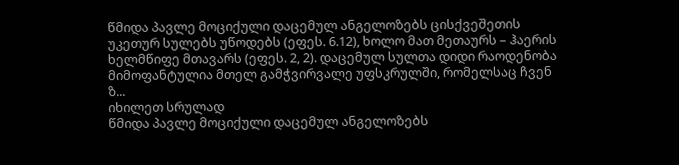წმიდა პავლე მოციქული დაცემულ ანგელოზებს ცისქვეშეთის უკეთურ სულებს უწოდებს (ეფეს. 6.12), ხოლო მათ მეთაურს – ჰაერის ხელმწიფე მთავარს (ეფეს. 2, 2). დაცემულ სულთა დიდი რაოდენობა მიმოფანტულია მთელ გამჭვირვალე უფსკრულში, რომელსაც ჩვენ ზ...
იხილეთ სრულად
წმიდა პავლე მოციქული დაცემულ ანგელოზებს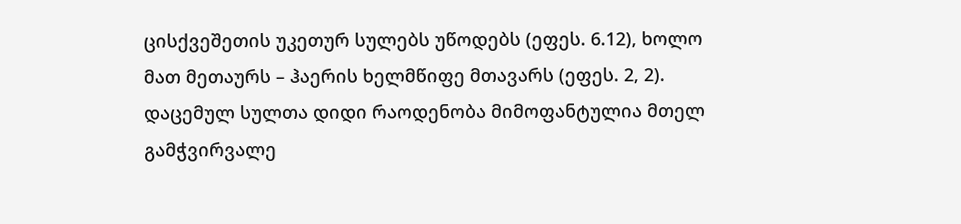ცისქვეშეთის უკეთურ სულებს უწოდებს (ეფეს. 6.12), ხოლო მათ მეთაურს – ჰაერის ხელმწიფე მთავარს (ეფეს. 2, 2). დაცემულ სულთა დიდი რაოდენობა მიმოფანტულია მთელ გამჭვირვალე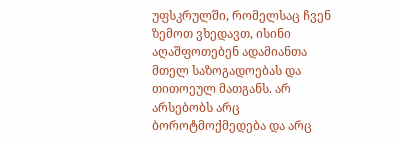უფსკრულში, რომელსაც ჩვენ ზემოთ ვხედავთ, ისინი აღაშფოთებენ ადამიანთა მთელ საზოგადოებას და თითოეულ მათგანს. არ არსებობს არც ბოროტმოქმედება და არც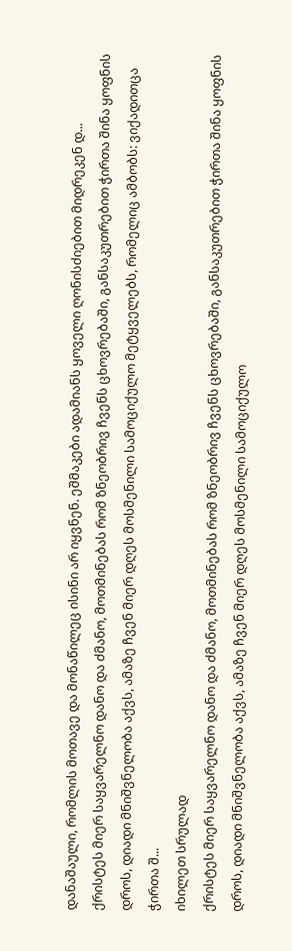დანაშაული, რომლის მოთავე და მონაწილეც ისინი არ იყვნენ. ეშმაკები ადამიანს ყოველი ღონისძიებით მიდრეკენ დ...
ქრისტეს მიერ საყვარელნო დანო და ძმანო, მოთმინებას რომ ზნეობრივ ჩვენს ცხოვრებაში, განსაკუთრებით ჭირთა შინა ყოფნის დროს, დიადი მნიშვნელობა აქვს, ამაზე ჩვენ მიერ დღეს მოსმენილი სამოციქულო მეტყველებს, რომელიც ამბობს: ვიქადითცა ჭირთა შ...
იხილეთ სრულად
ქრისტეს მიერ საყვარელნო დანო და ძმანო, მოთმინებას რომ ზნეობრივ ჩვენს ცხოვრებაში, განსაკუთრებით ჭირთა შინა ყოფნის დროს, დიადი მნიშვნელობა აქვს, ამაზე ჩვენ მიერ დღეს მოსმენილი სამოციქულო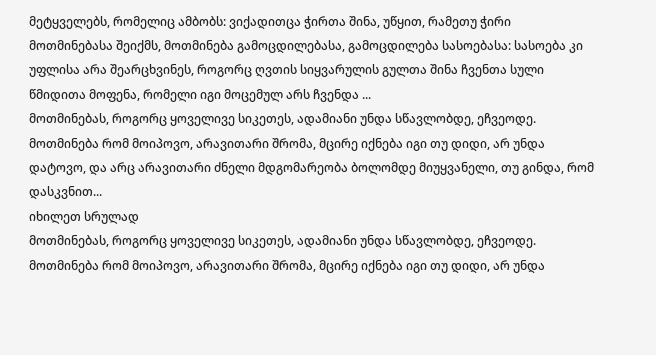მეტყველებს, რომელიც ამბობს: ვიქადითცა ჭირთა შინა, უწყით, რამეთუ ჭირი მოთმინებასა შეიქმს, მოთმინება გამოცდილებასა, გამოცდილება სასოებასა: სასოება კი უფლისა არა შეარცხვინეს, როგორც ღვთის სიყვარულის გულთა შინა ჩვენთა სული წმიდითა მოფენა, რომელი იგი მოცემულ არს ჩვენდა ...
მოთმინებას, როგორც ყოველივე სიკეთეს, ადამიანი უნდა სწავლობდე, ეჩვეოდე. მოთმინება რომ მოიპოვო, არავითარი შრომა, მცირე იქნება იგი თუ დიდი, არ უნდა დატოვო, და არც არავითარი ძნელი მდგომარეობა ბოლომდე მიუყვანელი, თუ გინდა, რომ დასკვნით...
იხილეთ სრულად
მოთმინებას, როგორც ყოველივე სიკეთეს, ადამიანი უნდა სწავლობდე, ეჩვეოდე. მოთმინება რომ მოიპოვო, არავითარი შრომა, მცირე იქნება იგი თუ დიდი, არ უნდა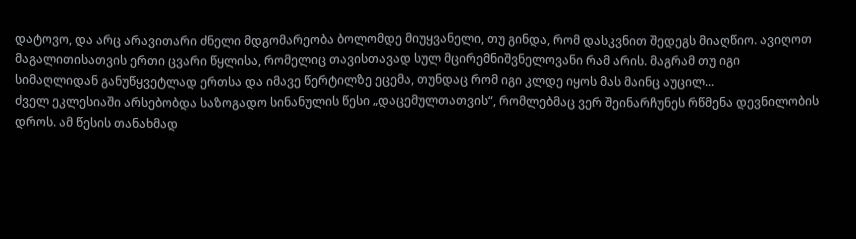დატოვო, და არც არავითარი ძნელი მდგომარეობა ბოლომდე მიუყვანელი, თუ გინდა, რომ დასკვნით შედეგს მიაღწიო. ავიღოთ მაგალითისათვის ერთი ცვარი წყლისა, რომელიც თავისთავად სულ მცირემნიშვნელოვანი რამ არის. მაგრამ თუ იგი სიმაღლიდან განუწყვეტლად ერთსა და იმავე წერტილზე ეცემა, თუნდაც რომ იგი კლდე იყოს მას მაინც აუცილ...
ძველ ეკლესიაში არსებობდა საზოგადო სინანულის წესი „დაცემულთათვის“, რომლებმაც ვერ შეინარჩუნეს რწმენა დევნილობის დროს. ამ წესის თანახმად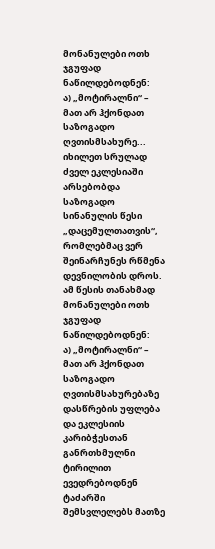მონანულები ოთხ ჯგუფად ნაწილდებოდნენ:
ა) „მოტირალნი“ – მათ არ ჰქონდათ საზოგადო ღვთისმსახურე...
იხილეთ სრულად
ძველ ეკლესიაში არსებობდა საზოგადო სინანულის წესი „დაცემულთათვის“, რომლებმაც ვერ შეინარჩუნეს რწმენა დევნილობის დროს. ამ წესის თანახმად მონანულები ოთხ ჯგუფად ნაწილდებოდნენ:
ა) „მოტირალნი“ – მათ არ ჰქონდათ საზოგადო ღვთისმსახურებაზე დასწრების უფლება და ეკლესიის კარიბჭესთან განრთხმულნი ტირილით ევედრებოდნენ ტაძარში შემსვლელებს მათზე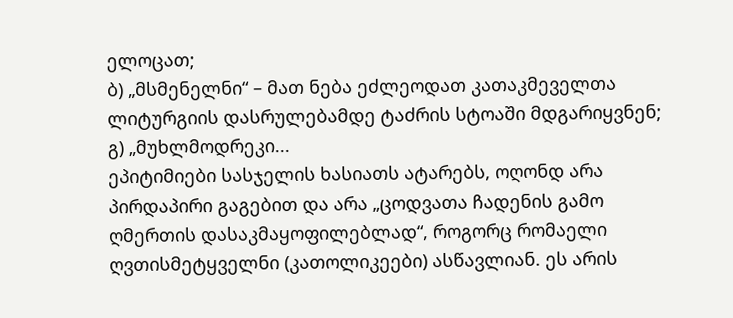ელოცათ;
ბ) „მსმენელნი“ – მათ ნება ეძლეოდათ კათაკმეველთა ლიტურგიის დასრულებამდე ტაძრის სტოაში მდგარიყვნენ;
გ) „მუხლმოდრეკი...
ეპიტიმიები სასჯელის ხასიათს ატარებს, ოღონდ არა პირდაპირი გაგებით და არა „ცოდვათა ჩადენის გამო ღმერთის დასაკმაყოფილებლად“, როგორც რომაელი ღვთისმეტყველნი (კათოლიკეები) ასწავლიან. ეს არის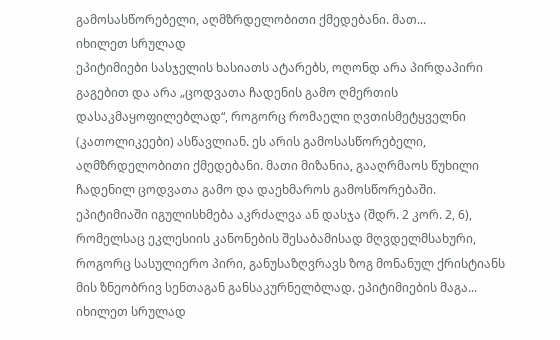გამოსასწორებელი, აღმზრდელობითი ქმედებანი. მათ...
იხილეთ სრულად
ეპიტიმიები სასჯელის ხასიათს ატარებს, ოღონდ არა პირდაპირი გაგებით და არა „ცოდვათა ჩადენის გამო ღმერთის დასაკმაყოფილებლად“, როგორც რომაელი ღვთისმეტყველნი (კათოლიკეები) ასწავლიან. ეს არის გამოსასწორებელი, აღმზრდელობითი ქმედებანი. მათი მიზანია, გააღრმაოს წუხილი ჩადენილ ცოდვათა გამო და დაეხმაროს გამოსწორებაში.
ეპიტიმიაში იგულისხმება აკრძალვა ან დასჯა (შდრ. 2 კორ. 2, 6), რომელსაც ეკლესიის კანონების შესაბამისად მღვდელმსახური, როგორც სასულიერო პირი, განუსაზღვრავს ზოგ მონანულ ქრისტიანს მის ზნეობრივ სენთაგან განსაკურნელბლად. ეპიტიმიების მაგა...
იხილეთ სრულად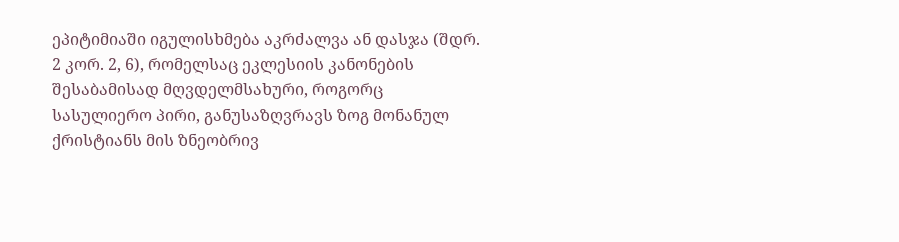ეპიტიმიაში იგულისხმება აკრძალვა ან დასჯა (შდრ. 2 კორ. 2, 6), რომელსაც ეკლესიის კანონების შესაბამისად მღვდელმსახური, როგორც სასულიერო პირი, განუსაზღვრავს ზოგ მონანულ ქრისტიანს მის ზნეობრივ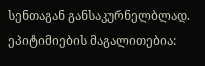სენთაგან განსაკურნელბლად. ეპიტიმიების მაგალითებია: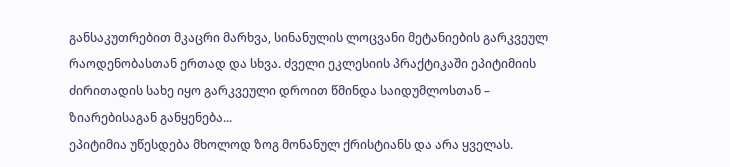განსაკუთრებით მკაცრი მარხვა, სინანულის ლოცვანი მეტანიების გარკვეულ რაოდენობასთან ერთად და სხვა. ძველი ეკლესიის პრაქტიკაში ეპიტიმიის ძირითადის სახე იყო გარკვეული დროით წმინდა საიდუმლოსთან – ზიარებისაგან განყენება...
ეპიტიმია უწესდება მხოლოდ ზოგ მონანულ ქრისტიანს და არა ყველას.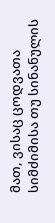მათ, ვისაც ცოდვათა სიმძიმისა თუ სინანულის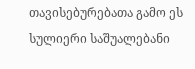თავისებურებათა გამო ეს სულიერი საშუალებანი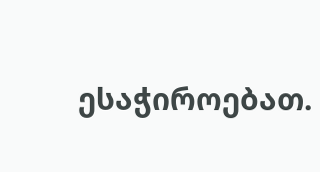ესაჭიროებათ.